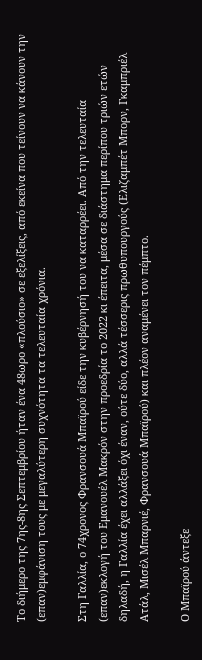Το διήμερο της 7ης-8ης Σεπτεμβρίου ήταν ένα 48ωρο «πλούσιο» σε εξελίξεις, από εκείνα που τείνουν να κάνουν την (επαν)εμφάνιση τους με μεγαλύτερη συχνότητα τα τελευταία χρόνια.

Στη Γαλλία, ο 74χρονος Φρανσουά Μπαϊρού είδε την κυβέρνησή του να καταρρέει. Από την τελευταία (επαν)εκλογή του Εμανουέλ Μακρόν στην προεδρία το 2022 κι έπειτα, μέσα σε διάστημα περίπου τριών ετών δηλαδή, η Γαλλία έχει αλλάξει όχι έναν, ούτε δύο, αλλά τέσσερις πρωθυπουργούς (Ελιζαμπέτ Μπορν, Γκαμπριέλ Ατάλ, Μισέλ Μπαρνιέ, Φρανσουά Μπαϊρού) και πλέον αναμένει τον πέμπτο.

Ο Μπαϊρού άντεξε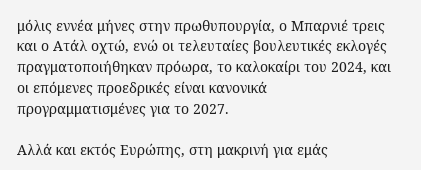μόλις εννέα μήνες στην πρωθυπουργία, ο Μπαρνιέ τρεις και ο Ατάλ οχτώ, ενώ οι τελευταίες βουλευτικές εκλογές πραγματοποιήθηκαν πρόωρα, το καλοκαίρι του 2024, και οι επόμενες προεδρικές είναι κανονικά προγραμματισμένες για το 2027.

Αλλά και εκτός Ευρώπης, στη μακρινή για εμάς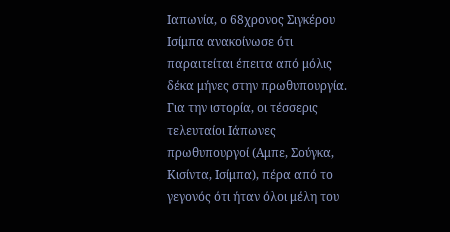Ιαπωνία, ο 68χρονος Σιγκέρου Ισίμπα ανακοίνωσε ότι παραιτείται έπειτα από μόλις δέκα μήνες στην πρωθυπουργία. Για την ιστορία, οι τέσσερις τελευταίοι Ιάπωνες πρωθυπουργοί (Αμπε, Σούγκα, Κισίντα, Ισίμπα), πέρα από το γεγονός ότι ήταν όλοι μέλη του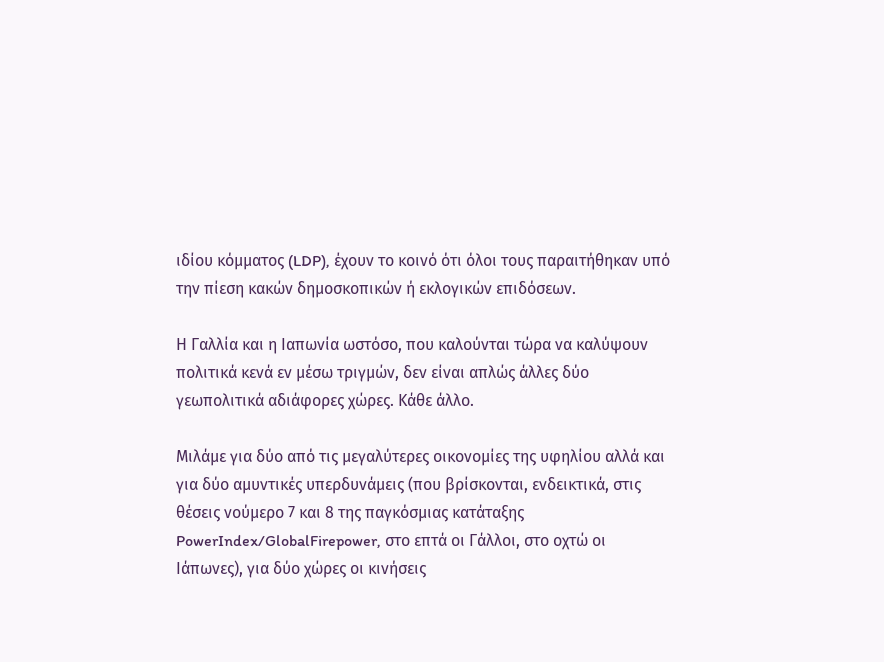ιδίου κόμματος (LDP), έχουν το κοινό ότι όλοι τους παραιτήθηκαν υπό την πίεση κακών δημοσκοπικών ή εκλογικών επιδόσεων.

Η Γαλλία και η Ιαπωνία ωστόσο, που καλούνται τώρα να καλύψουν πολιτικά κενά εν μέσω τριγμών, δεν είναι απλώς άλλες δύο γεωπολιτικά αδιάφορες χώρες. Κάθε άλλο.

Μιλάμε για δύο από τις μεγαλύτερες οικονομίες της υφηλίου αλλά και για δύο αμυντικές υπερδυνάμεις (που βρίσκονται, ενδεικτικά, στις θέσεις νούμερο 7 και 8 της παγκόσμιας κατάταξης PowerIndex/GlobalFirepower, στο επτά οι Γάλλοι, στο οχτώ οι Ιάπωνες), για δύο χώρες οι κινήσεις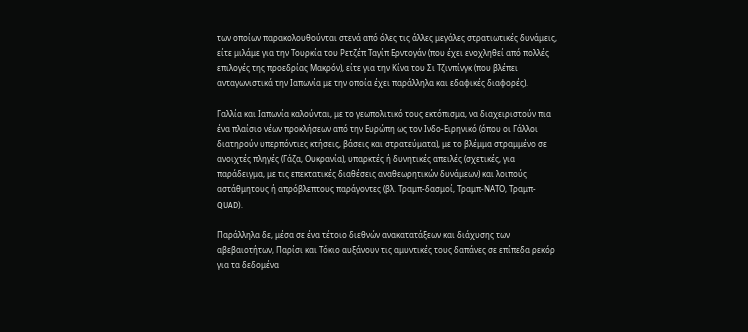των οποίων παρακολουθούνται στενά από όλες τις άλλες μεγάλες στρατιωτικές δυνάμεις, είτε μιλάμε για την Τουρκία του Ρετζέπ Ταγίπ Ερντογάν (που έχει ενοχληθεί από πολλές επιλογές της προεδρίας Μακρόν), είτε για την Κίνα του Σι Τζινπίνγκ (που βλέπει ανταγωνιστικά την Ιαπωνία με την οποία έχει παράλληλα και εδαφικές διαφορές).

Γαλλία και Ιαπωνία καλούνται, με το γεωπολιτικό τους εκτόπισμα, να διαχειριστούν πια ένα πλαίσιο νέων προκλήσεων από την Ευρώπη ως τον Ινδο-Ειρηνικό (όπου οι Γάλλοι διατηρούν υπερπόντιες κτήσεις, βάσεις και στρατεύματα), με το βλέμμα στραμμένο σε ανοιχτές πληγές (Γάζα, Ουκρανία), υπαρκτές ή δυνητικές απειλές (σχετικές, για παράδειγμα, με τις επεκτατικές διαθέσεις αναθεωρητικών δυνάμεων) και λοιπούς αστάθμητους ή απρόβλεπτους παράγοντες (βλ. Τραμπ-δασμοί, Τραμπ-ΝΑΤΟ, Τραμπ-QUAD).

Παράλληλα δε, μέσα σε ένα τέτοιο διεθνών ανακατατάξεων και διάχυσης των αβεβαιοτήτων, Παρίσι και Τόκιο αυξάνουν τις αμυντικές τους δαπάνες σε επίπεδα ρεκόρ για τα δεδομένα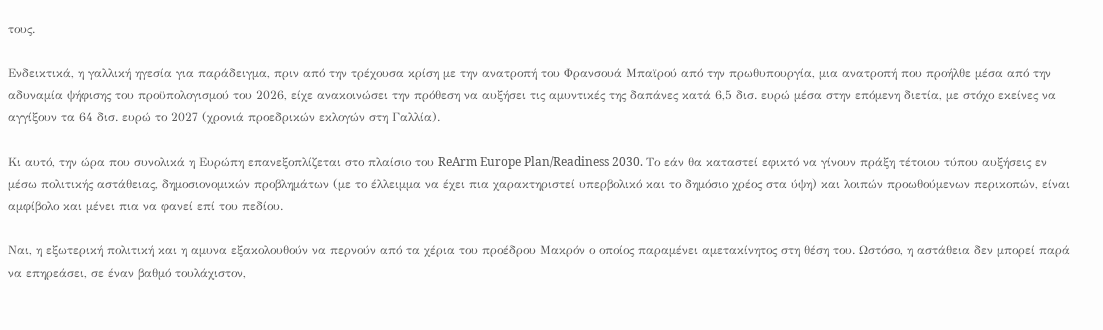τους.

Ενδεικτικά, η γαλλική ηγεσία για παράδειγμα, πριν από την τρέχουσα κρίση με την ανατροπή του Φρανσουά Μπαϊρού από την πρωθυπουργία, μια ανατροπή που προήλθε μέσα από την αδυναμία ψήφισης του προϋπολογισμού του 2026, είχε ανακοινώσει την πρόθεση να αυξήσει τις αμυντικές της δαπάνες κατά 6,5 δισ. ευρώ μέσα στην επόμενη διετία, με στόχο εκείνες να αγγίξουν τα 64 δισ. ευρώ το 2027 (χρονιά προεδρικών εκλογών στη Γαλλία).

Κι αυτό, την ώρα που συνολικά η Ευρώπη επανεξοπλίζεται στο πλαίσιο του ReArm Europe Plan/Readiness 2030. Το εάν θα καταστεί εφικτό να γίνουν πράξη τέτοιου τύπου αυξήσεις εν μέσω πολιτικής αστάθειας, δημοσιονομικών προβλημάτων (με το έλλειμμα να έχει πια χαρακτηριστεί υπερβολικό και το δημόσιο χρέος στα ύψη) και λοιπών προωθούμενων περικοπών, είναι αμφίβολο και μένει πια να φανεί επί του πεδίου.

Ναι, η εξωτερική πολιτική και η αμυνα εξακολουθούν να περνούν από τα χέρια του προέδρου Μακρόν ο οποίος παραμένει αμετακίνητος στη θέση του. Ωστόσο, η αστάθεια δεν μπορεί παρά να επηρεάσει, σε έναν βαθμό τουλάχιστον,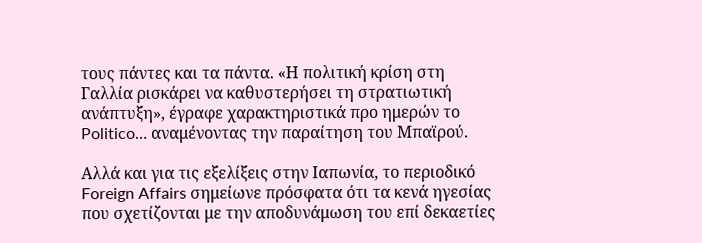τους πάντες και τα πάντα. «Η πολιτική κρίση στη Γαλλία ρισκάρει να καθυστερήσει τη στρατιωτική ανάπτυξη», έγραφε χαρακτηριστικά προ ημερών το Politico… αναμένοντας την παραίτηση του Μπαϊρού.

Αλλά και για τις εξελίξεις στην Ιαπωνία, το περιοδικό Foreign Affairs σημείωνε πρόσφατα ότι τα κενά ηγεσίας που σχετίζονται με την αποδυνάμωση του επί δεκαετίες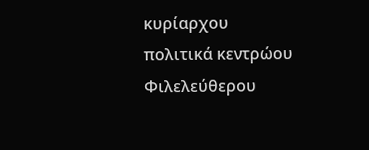κυρίαρχου πολιτικά κεντρώου Φιλελεύθερου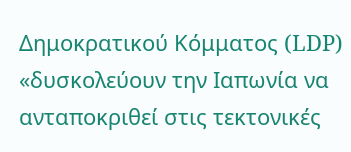Δημοκρατικού Κόμματος (LDP) «δυσκολεύουν την Ιαπωνία να ανταποκριθεί στις τεκτονικές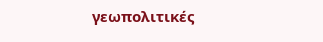γεωπολιτικές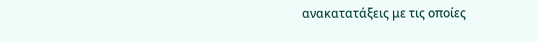ανακατατάξεις με τις οποίες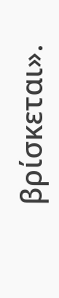βρίσκεται».